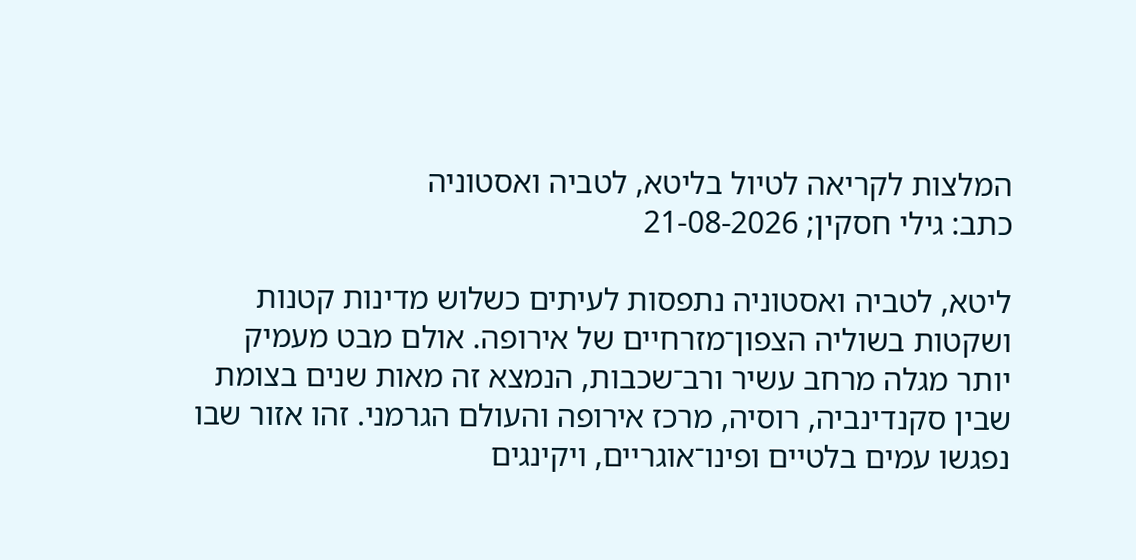המלצות לקריאה לטיול בליטא, לטביה ואסטוניה
כתב: גילי חסקין; 21-08-2026

ליטא, לטביה ואסטוניה נתפסות לעיתים כשלוש מדינות קטנות ושקטות בשוליה הצפון־מזרחיים של אירופה. אולם מבט מעמיק יותר מגלה מרחב עשיר ורב־שכבות, הנמצא זה מאות שנים בצומת שבין סקנדינביה, רוסיה, מרכז אירופה והעולם הגרמני. זהו אזור שבו נפגשו עמים בלטיים ופינו־אוגריים, ויקינגים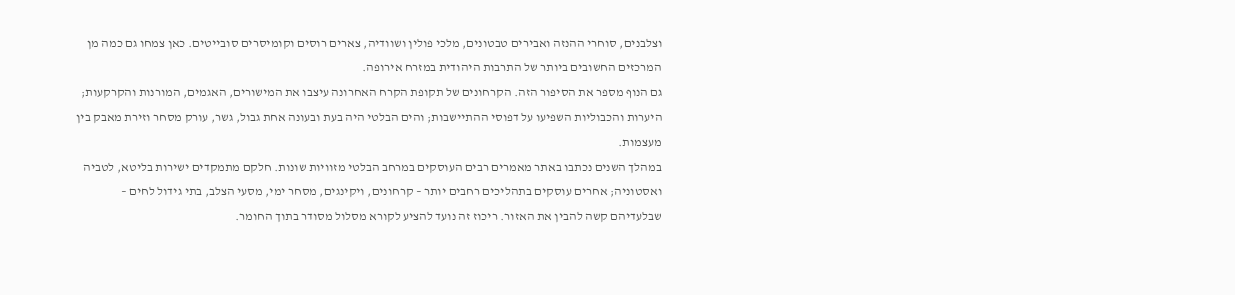וצלבנים, סוחרי ההנזה ואבירים טבטונים, מלכי פולין ושוודיה, צארים רוסים וקומיסרים סובייטים. כאן צמחו גם כמה מן המרכזים החשובים ביותר של התרבות היהודית במזרח אירופה.
גם הנוף מספר את הסיפור הזה. הקרחונים של תקופת הקרח האחרונה עיצבו את המישורים, האגמים, המורנות והקרקעות; היערות והכבוליות השפיעו על דפוסי ההתיישבות; והים הבלטי היה בעת ובעונה אחת גבול, גשר, עורק מסחר וזירת מאבק בין מעצמות.
במהלך השנים נכתבו באתר מאמרים רבים העוסקים במרחב הבלטי מזוויות שונות. חלקם מתמקדים ישירות בליטא, לטביה ואסטוניה; אחרים עוסקים בתהליכים רחבים יותר – קרחונים, ויקינגים, מסחר ימי, מסעי הצלב, בתי גידול לחים – שבלעדיהם קשה להבין את האזור. ריכוז זה נועד להציע לקורא מסלול מסודר בתוך החומר.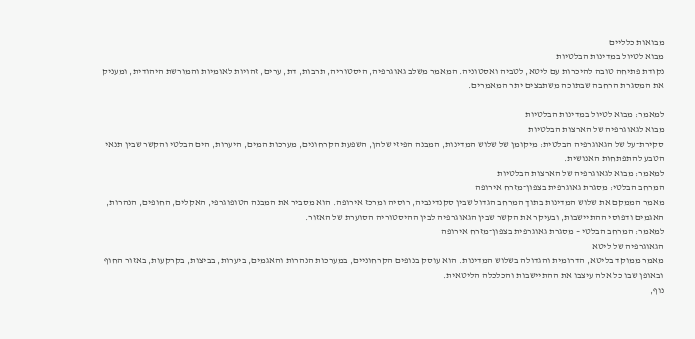מבואות כלליים
מבוא לטיול במדינות הבלטיות
נקודת פתיחה טובה להיכרות עם ליטא, לטביה ואסטוניה. המאמר משלב גאוגרפיה, היסטוריה, תרבות, דת, ערים, זהויות לאומיות והמורשת היהודית, ומעניק את המסגרת הרחבה שבתוכה משתבצים יתר המאמרים.

למאמר: מבוא לטיול במדינות הבלטיות
מבוא לגאוגרפיה של הארצות הבלטיות
סקירת־על של הגאוגרפיה הבלטית: מיקומן של שלוש המדינות, המבנה הפיזי שלהן, השפעת הקרחונים, מערכות המים, היערות, הים הבלטי והקשר שבין תנאי הטבע להתפתחות האנושית.
למאמר: מבוא לגאוגרפיה של הארצות הבלטיות
המרחב הבלטי: מסגרת גאוגרפית בצפון־מזרח אירופה
מאמר הממקם את שלוש המדינות בתוך המרחב הגדול שבין סקנדינביה, רוסיה ומרכז אירופה. הוא מסביר את המבנה הטופוגרפי, האקלים, החופים, הנהרות, האגמים ודפוסי ההתיישבות, ובעיקר את הקשר שבין הגאוגרפיה לבין ההיסטוריה הסוערת של האזור.
למאמר: המרחב הבלטי – מסגרת גאוגרפית בצפון־מזרח אירופה
הגאוגרפיה של ליטא
מאמר ממוקד בליטא, הדרומית והגדולה בשלוש המדינות. הוא עוסק בנופים הקרחוניים, במערכות הנהרות והאגמים, ביערות, בביצות, בקרקעות, באזור החוף ובאופן שבו כל אלה עיצבו את ההתיישבות והכלכלה הליטאית.
נוף,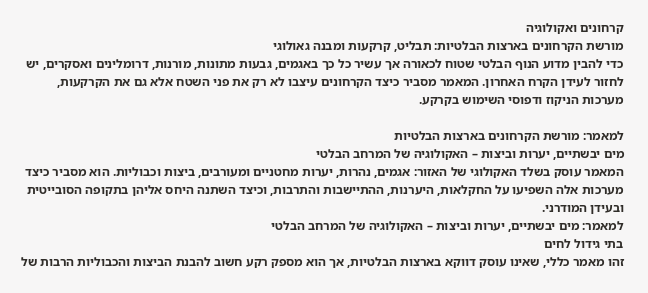קרחונים ואקולוגיה
מורשת הקרחונים בארצות הבלטיות: תבליט, קרקעות ומבנה גאולוגי
כדי להבין מדוע הנוף הבלטי שטוח לכאורה אך עשיר כל כך באגמים, גבעות מתונות, מורנות, דרומלינים ואסקרים, יש לחזור לעידן הקרח האחרון. המאמר מסביר כיצד הקרחונים עיצבו לא רק את פני השטח אלא גם את הקרקעות, מערכות הניקוז ודפוסי השימוש בקרקע.

למאמר: מורשת הקרחונים בארצות הבלטיות
מים יבשתיים, יערות וביצות – האקולוגיה של המרחב הבלטי
המאמר עוסק בשלד האקולוגי של האזור: אגמים, נהרות, יערות מחטניים ומעורבים, ביצות וכבוליות. הוא מסביר כיצד מערכות אלה השפיעו על החקלאות, היערנות, ההתיישבות והתרבות, וכיצד השתנה היחס אליהן בתקופה הסובייטית ובעידן המודרני.
למאמר: מים יבשתיים, יערות וביצות – האקולוגיה של המרחב הבלטי
בתי גידול לחים
זהו מאמר כללי, שאינו עוסק דווקא בארצות הבלטיות, אך הוא מספק רקע חשוב להבנת הביצות והכבוליות הרבות של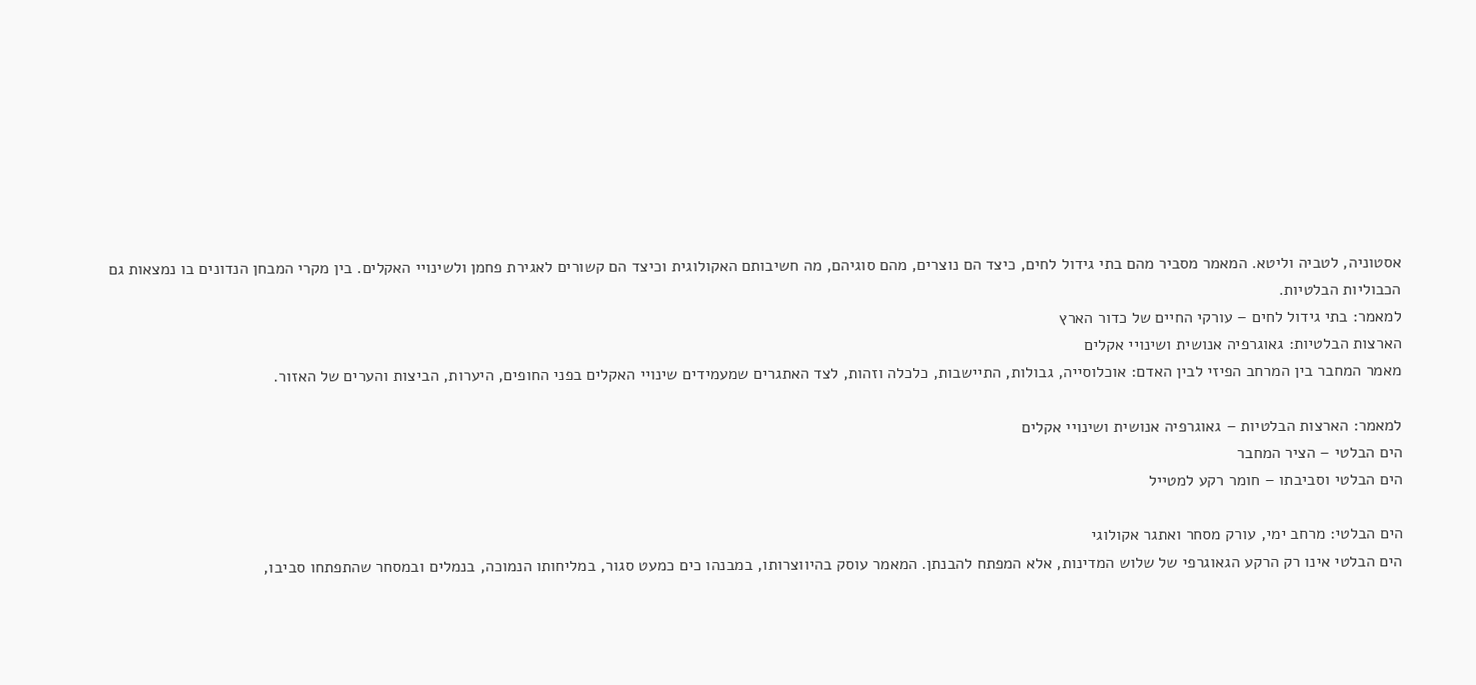אסטוניה, לטביה וליטא. המאמר מסביר מהם בתי גידול לחים, כיצד הם נוצרים, מהם סוגיהם, מה חשיבותם האקולוגית וכיצד הם קשורים לאגירת פחמן ולשינויי האקלים. בין מקרי המבחן הנדונים בו נמצאות גם הכבוליות הבלטיות.
למאמר: בתי גידול לחים – עורקי החיים של כדור הארץ
הארצות הבלטיות: גאוגרפיה אנושית ושינויי אקלים
מאמר המחבר בין המרחב הפיזי לבין האדם: אוכלוסייה, גבולות, התיישבות, כלכלה וזהות, לצד האתגרים שמעמידים שינויי האקלים בפני החופים, היערות, הביצות והערים של האזור.

למאמר: הארצות הבלטיות – גאוגרפיה אנושית ושינויי אקלים
הים הבלטי – הציר המחבר
הים הבלטי וסביבתו – חומר רקע למטייל

הים הבלטי: מרחב ימי, עורק מסחר ואתגר אקולוגי
הים הבלטי אינו רק הרקע הגאוגרפי של שלוש המדינות, אלא המפתח להבנתן. המאמר עוסק בהיווצרותו, במבנהו כים כמעט סגור, במליחותו הנמוכה, בנמלים ובמסחר שהתפתחו סביבו,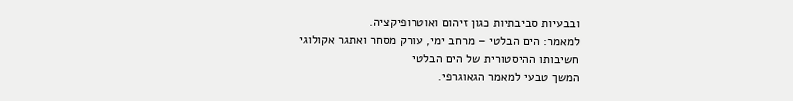ובבעיות סביבתיות כגון זיהום ואוטרופיקציה.
למאמר: הים הבלטי – מרחב ימי, עורק מסחר ואתגר אקולוגי
חשיבותו ההיסטורית של הים הבלטי
המשך טבעי למאמר הגאוגרפי.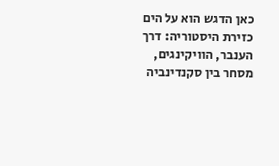כאן הדגש הוא על הים כזירת היסטוריה: דרך הענבר, הוויקינגים, מסחר בין סקנדינביה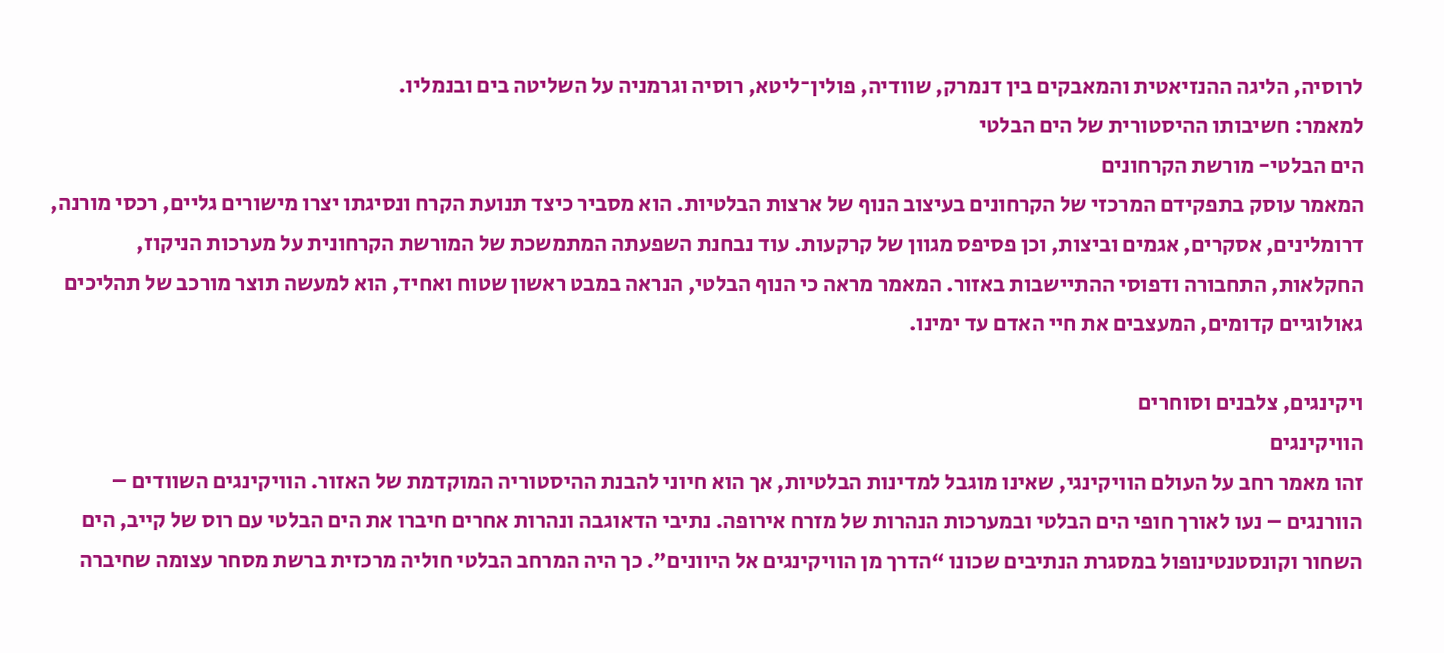לרוסיה, הליגה ההנזיאטית והמאבקים בין דנמרק, שוודיה, פולין־ליטא, רוסיה וגרמניה על השליטה בים ובנמליו.
למאמר: חשיבותו ההיסטורית של הים הבלטי
הים הבלטי- מורשת הקרחונים
המאמר עוסק בתפקידם המרכזי של הקרחונים בעיצוב הנוף של ארצות הבלטיות. הוא מסביר כיצד תנועת הקרח ונסיגתו יצרו מישורים גליים, רכסי מורנה, דרומלינים, אסקרים, אגמים וביצות, וכן פסיפס מגוון של קרקעות. עוד נבחנת השפעתה המתמשכת של המורשת הקרחונית על מערכות הניקוז, החקלאות, התחבורה ודפוסי ההתיישבות באזור. המאמר מראה כי הנוף הבלטי, הנראה במבט ראשון שטוח ואחיד, הוא למעשה תוצר מורכב של תהליכים גאולוגיים קדומים, המעצבים את חיי האדם עד ימינו.

ויקינגים, צלבנים וסוחרים
הוויקינגים
זהו מאמר רחב על העולם הוויקינגי, שאינו מוגבל למדינות הבלטיות, אך הוא חיוני להבנת ההיסטוריה המוקדמת של האזור. הוויקינגים השוודים – הוורנגים – נעו לאורך חופי הים הבלטי ובמערכות הנהרות של מזרח אירופה. נתיבי הדאוגבה ונהרות אחרים חיברו את הים הבלטי עם רוס של קייב, הים השחור וקונסטנטינופול במסגרת הנתיבים שכונו “הדרך מן הוויקינגים אל היוונים”. כך היה המרחב הבלטי חוליה מרכזית ברשת מסחר עצומה שחיברה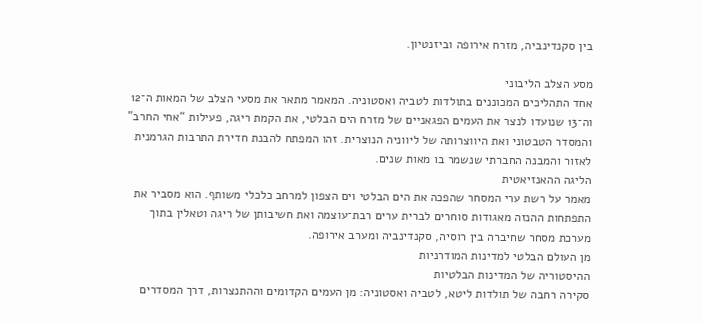בין סקנדינביה, מזרח אירופה וביזנטיון.

מסע הצלב הליבוני
אחד התהליכים המכוננים בתולדות לטביה ואסטוניה. המאמר מתאר את מסעי הצלב של המאות ה־12 וה־13 שנועדו לנצר את העמים הפגאניים של מזרח הים הבלטי, את הקמת ריגה, פעילות “אחי החרב” והמסדר הטבטוני ואת היווצרותה של ליווניה הנוצרית. זהו המפתח להבנת חדירת התרבות הגרמנית לאזור והמבנה החברתי שנשמר בו מאות שנים.
הליגה ההאנזיאטית
מאמר על רשת ערי המסחר שהפכה את הים הבלטי וים הצפון למרחב כלכלי משותף. הוא מסביר את התפתחות ההנזה מאגודות סוחרים לברית ערים רבת־עוצמה ואת חשיבותן של ריגה וטאלין בתוך מערכת מסחר שחיברה בין רוסיה, סקנדינביה ומערב אירופה.
מן העולם הבלטי למדינות המודרניות
ההיסטוריה של המדינות הבלטיות
סקירה רחבה של תולדות ליטא, לטביה ואסטוניה: מן העמים הקדומים וההתנצרות, דרך המסדרים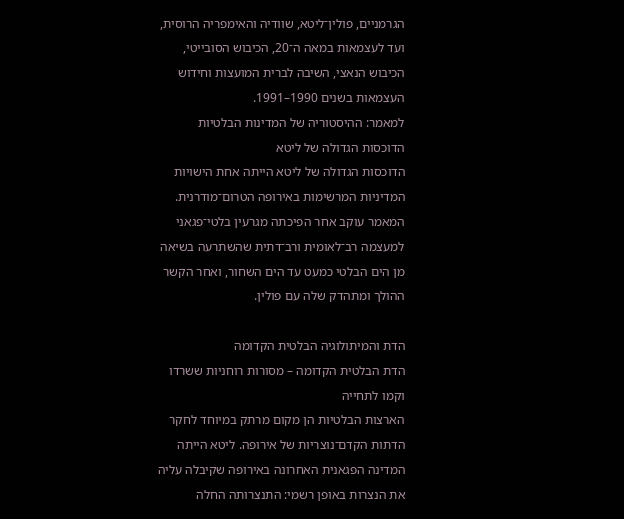הגרמניים, פולין־ליטא, שוודיה והאימפריה הרוסית, ועד לעצמאות במאה ה־20, הכיבוש הסובייטי, הכיבוש הנאצי, השיבה לברית המועצות וחידוש העצמאות בשנים 1990–1991.
למאמר: ההיסטוריה של המדינות הבלטיות
הדוכסות הגדולה של ליטא
הדוכסות הגדולה של ליטא הייתה אחת הישויות המדיניות המרשימות באירופה הטרום־מודרנית. המאמר עוקב אחר הפיכתה מגרעין בלטי־פגאני למעצמה רב־לאומית ורב־דתית שהשתרעה בשיאה מן הים הבלטי כמעט עד הים השחור, ואחר הקשר ההולך ומתהדק שלה עם פולין.

הדת והמיתולוגיה הבלטית הקדומה
הדת הבלטית הקדומה – מסורות רוחניות ששרדו וקמו לתחייה
הארצות הבלטיות הן מקום מרתק במיוחד לחקר הדתות הקדם־נוצריות של אירופה. ליטא הייתה המדינה הפגאנית האחרונה באירופה שקיבלה עליה את הנצרות באופן רשמי: התנצרותה החלה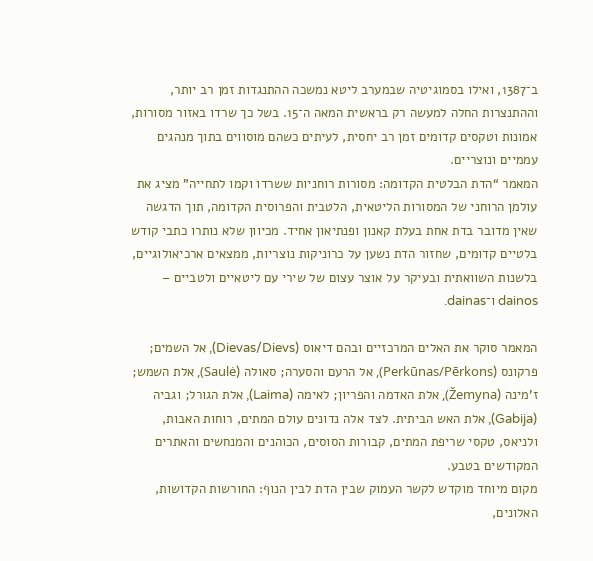ב־1387, ואילו בסמוגיטיה שבמערב ליטא נמשכה ההתנגדות זמן רב יותר, וההתנצרות החלה למעשה רק בראשית המאה ה־15. בשל כך שרדו באזור מסורות, אמונות וטקסים קדומים זמן רב יחסית, לעיתים כשהם מוסווים בתוך מנהגים עממיים ונוצריים.
המאמר “הדת הבלטית הקדומה: מסורות רוחניות ששרדו וקמו לתחייה” מציג את עולמן הרוחני של המסורות הליטאית, הלטבית והפרוסית הקדומה, תוך הדגשה שאין מדובר בדת אחת בעלת קאנון ופנתיאון אחיד. מכיוון שלא נותרו כתבי קודש בלטיים קדומים, שחזור הדת נשען על כרוניקות נוצריות, ממצאים ארכיאולוגיים, בלשנות השוואתית ובעיקר על אוצר עצום של שירי עם ליטאיים ולטביים – dainos ו־dainas.

המאמר סוקר את האלים המרכזיים ובהם דיאוס (Dievas/Dievs), אל השמים; פרקונס (Perkūnas/Pērkons), אל הרעם והסערה; סאולה (Saulė), אלת השמש; ז’מינה (Žemyna), אלת האדמה והפריון; לאימה (Laima), אלת הגורל; וגביה (Gabija), אלת האש הביתית. לצד אלה נדונים עולם המתים, רוחות האבות, ולניאס, טקסי שריפת המתים, קבורות הסוסים, הכוהנים והמנחשים והאתרים המקודשים בטבע.
מקום מיוחד מוקדש לקשר העמוק שבין הדת לבין הנוף: החורשות הקדושות, האלונים,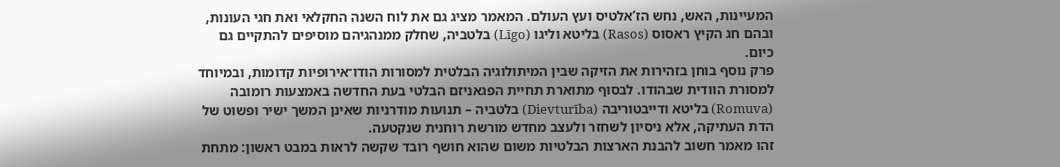המעיינות, האש, נחש הז’אלטיס ועץ העולם. המאמר מציג גם את לוח השנה החקלאי ואת חגי העונות, ובהם חג הקיץ ראסוס (Rasos) בליטא וליגו (Līgo) בלטביה, שחלק ממנהגיהם מוסיפים להתקיים גם כיום.
פרק נוסף בוחן בזהירות את הזיקה שבין המיתולוגיה הבלטית למסורות הודו־אירופיות קדומות, ובמיוחד למסורת הוודית שבהודו. לבסוף מתוארת תחיית הפגאניזם הבלטי בעת החדשה באמצעות רומובה (Romuva) בליטא ודייבטוריבה (Dievturība) בלטביה – תנועות מודרניות שאינן המשך ישיר ופשוט של הדת העתיקה, אלא ניסיון לשחזר ולעצב מחדש מורשת רוחנית שנקטעה.
זהו מאמר חשוב להבנת הארצות הבלטיות משום שהוא חושף רובד שקשה לראות במבט ראשון: מתחת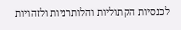לכנסיות הקתוליות והלותרניות ולזהויות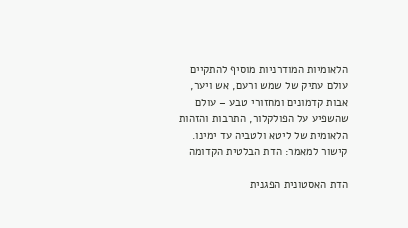הלאומיות המודרניות מוסיף להתקיים עולם עתיק של שמש ורעם, אש ויער, אבות קדמונים ומחזורי טבע – עולם שהשפיע על הפולקלור, התרבות והזהות הלאומית של ליטא ולטביה עד ימינו.
קישור למאמר: הדת הבלטית הקדומה

הדת האסטונית הפגנית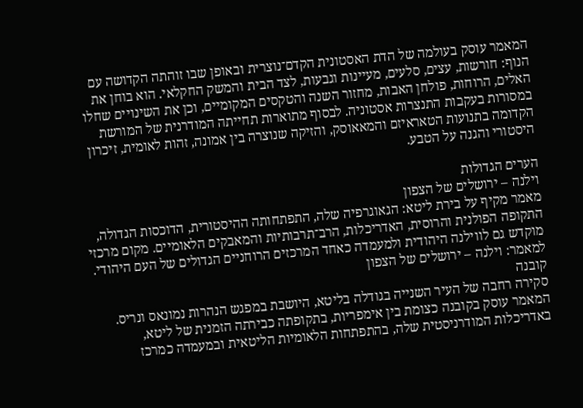המאמר עוסק בעולמה של הדת האסטונית הקדם־נוצרית ובאופן שבו זוהתה הקדושה עם הנוף: חורשות, עצים, סלעים, מעיינות וגבעות, לצד הבית והמשק החקלאי. הוא בוחן את האלים, הרוחות, פולחן האבות, מחזור השנה והטקסים המקומיים, וכן את השינויים שחלו במסורות בעקבות התנצרות אסטוניה. לבסוף מתוארות תחייתה המודרנית של המורשת הקדומה בתנועות הטאראיזם והמאאוסק, והזיקה שנוצרה בין אמונה, זהות לאומית, זיכרון היסטורי והגנה על הטבע.

הערים הגדולות
וילנה – ירושלים של הצפון
מאמר מקיף על בירת ליטא: הגאוגרפיה שלה, התפתחותה ההיסטורית, הדוכסות הגדולה, התקופה הפולנית והרוסית, האדריכלות, הרב־תרבותיות והמאבקים הלאומיים. מקום מרכזי מוקדש גם לווילנה היהודית ולמעמדה כאחד המרכזים הרוחניים הגדולים של העם היהודי.
למאמר: וילנה – ירושלים של הצפון
קובנה
סקירה רחבה של העיר השנייה בגודלה בליטא, היושבת במפגש הנהרות נמונאס ונריס. המאמר עוסק בקובנה כצומת בין אימפריות, בתקופתה כבירתה הזמנית של ליטא, באדריכלות המודרניסטית שלה, בהתפתחות הלאומיות הליטאית ובמעמדה כמרכז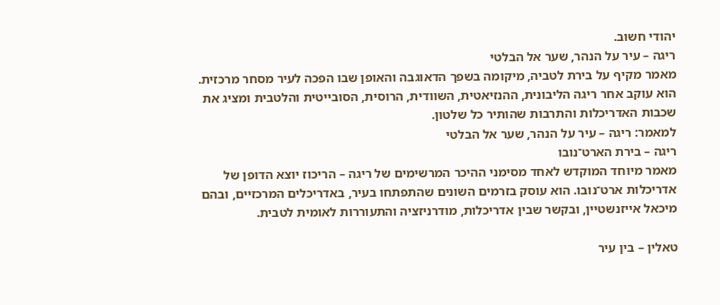יהודי חשוב.
ריגה – עיר על הנהר, שער אל הבלטי
מאמר מקיף על בירת לטביה, מיקומה בשפך הדאוגבה והאופן שבו הפכה לעיר מסחר מרכזית. הוא עוקב אחר ריגה הליבונית, ההנזיאטית, השוודית, הרוסית, הסובייטית והלטבית ומציג את שכבות האדריכלות והתרבות שהותיר כל שלטון.
למאמר: ריגה – עיר על הנהר, שער אל הבלטי
ריגה – בירת הארט־נובו
מאמר מיוחד המוקדש לאחד מסימני ההיכר המרשימים של ריגה – הריכוז יוצא הדופן של אדריכלות ארט־נובו. הוא עוסק בזרמים השונים שהתפתחו בעיר, באדריכלים המרכזיים, ובהם מיכאל אייזנשטיין, ובקשר שבין אדריכלות, מודרניזציה והתעוררות לאומית לטבית.

טאלין – בין עיר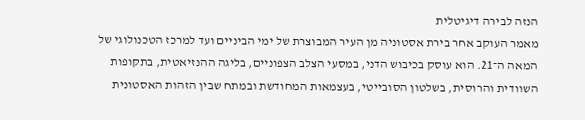הנזה לבירה דיגיטלית
מאמר העוקב אחר בירת אסטוניה מן העיר המבוצרת של ימי הביניים ועד למרכז הטכנולוגי של המאה ה־21. הוא עוסק בכיבוש הדני, במסעי הצלב הצפוניים, בליגה ההנזיאטית, בתקופות השוודית והרוסית, בשלטון הסובייטי, בעצמאות המחודשת ובמתח שבין הזהות האסטונית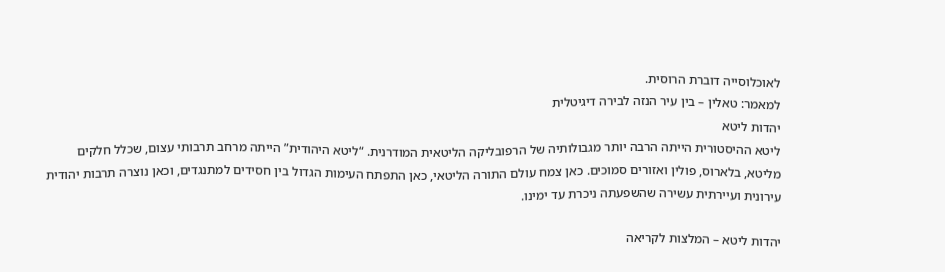לאוכלוסייה דוברת הרוסית.
למאמר: טאלין – בין עיר הנזה לבירה דיגיטלית
יהדות ליטא
ליטא ההיסטורית הייתה הרבה יותר מגבולותיה של הרפובליקה הליטאית המודרנית. “ליטא היהודית” הייתה מרחב תרבותי עצום, שכלל חלקים מליטא, בלארוס, פולין ואזורים סמוכים. כאן צמח עולם התורה הליטאי, כאן התפתח העימות הגדול בין חסידים למתנגדים, וכאן נוצרה תרבות יהודית עירונית ועיירתית עשירה שהשפעתה ניכרת עד ימינו.

יהדות ליטא – המלצות לקריאה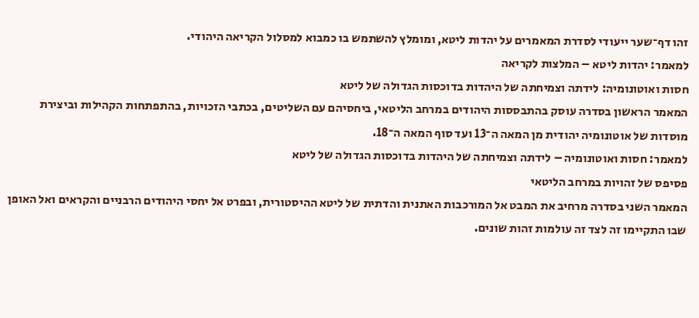זהו דף־שער ייעודי לסדרת המאמרים על יהדות ליטא, ומומלץ להשתמש בו כמבוא למסלול הקריאה היהודי.
למאמר: יהדות ליטא – המלצות לקריאה
חסות ואוטונומיה: לידתה וצמיחתה של היהדות בדוכסות הגדולה של ליטא
המאמר הראשון בסדרה עוסק בהתבססות היהודים במרחב הליטאי, ביחסיהם עם השליטים, בכתבי הזכויות, בהתפתחות הקהילות וביצירת מוסדות של אוטונומיה יהודית מן המאה ה־13 ועד סוף המאה ה־18.
למאמר: חסות ואוטונומיה – לידתה וצמיחתה של היהדות בדוכסות הגדולה של ליטא
פסיפס של זהויות במרחב הליטאי
המאמר השני בסדרה מרחיב את המבט אל המורכבות האתנית והדתית של ליטא ההיסטורית, ובפרט אל יחסי היהודים הרבניים והקראים ואל האופן שבו התקיימו זה לצד זה עולמות זהות שונים.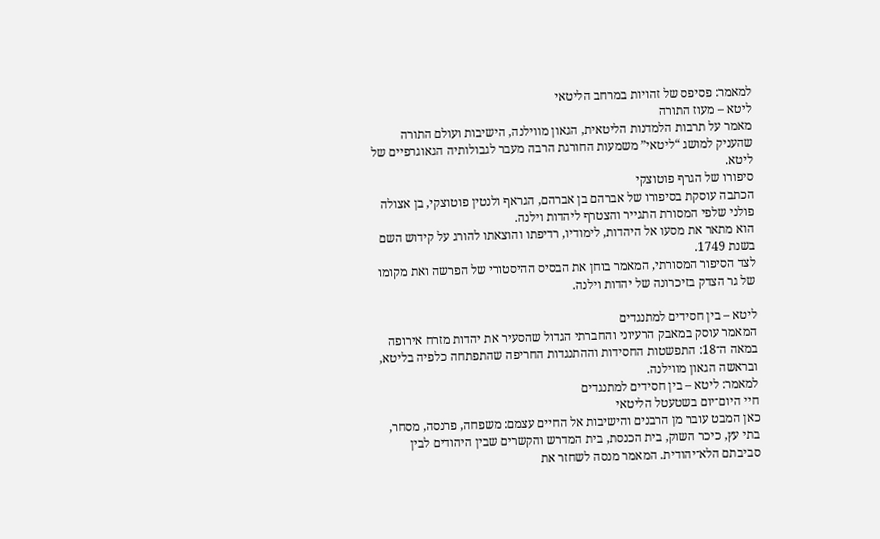למאמר: פסיפס של זהויות במרחב הליטאי
ליטא – מעוז התורה
מאמר על תרבות הלמדנות הליטאית, הגאון מווילנה, הישיבות ועולם התורה שהעניק למושג “ליטאי” משמעות החורגת הרבה מעבר לגבולותיה הגאוגרפיים של ליטא.
סיפורו של הגרף פוטוצקי
הכתבה עוסקת בסיפורו של אברהם בן אברהם, הגראף ולנטין פוטוצקי, בן אצולה פולני שלפי המסורת התגייר והצטרף ליהדות וילנה.
הוא מתאר את מסעו אל היהדות, לימודיו, רדיפתו והוצאתו להורג על קידוש השם בשנת 1749.
לצד הסיפור המסורתי, המאמר בוחן את הבסיס ההיסטורי של הפרשה ואת מקומו של גר הצדק בזיכרונה של יהדות וילנה.

ליטא – בין חסידים למתנגדים
המאמר עוסק במאבק הרעיוני והחברתי הגדול שהסעיר את יהדות מזרח אירופה במאה ה־18: התפשטות החסידות וההתנגדות החריפה שהתפתחה כלפיה בליטא, ובראשה הגאון מווילנה.
למאמר: ליטא – בין חסידים למתנגדים
חיי היום־יום בשטעטל הליטאי
כאן המבט עובר מן הרבנים והישיבות אל החיים עצמם: משפחה, פרנסה, מסחר, בתי עץ, כיכר השוק, בית הכנסת, בית המדרש והקשרים שבין היהודים לבין סביבתם הלא־יהודית. המאמר מנסה לשחזר את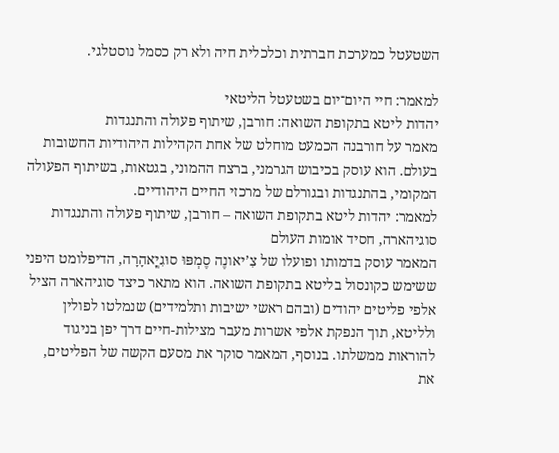השטעטל כמערכת חברתית וכלכלית חיה ולא רק כסמל נוסטלגי.

למאמר: חיי היום־יום בשטעטל הליטאי
יהדות ליטא בתקופת השואה: חורבן, שיתוף פעולה והתנגדות
מאמר על חורבנה הכמעט מוחלט של אחת הקהילות היהודיות החשובות בעולם. הוא עוסק בכיבוש הגרמני, ברצח ההמוני, בגטאות, בשיתוף הפעולה המקומי, בהתנגדות ובגורלם של מרכזי החיים היהודיים.
למאמר: יהדות ליטא בתקופת השואה – חורבן, שיתוף פעולה והתנגדות
סוגיהארה, חסיד אומות העולם
המאמר עוסק בדמותו ופועלו של צִ’יאונֶה סֶמְפּוּ סוּגִיֳאהָרָה, הדיפלומט היפני ששימש כקונסול בליטא בתקופת השואה. הוא מתאר כיצד סוגיהארה הציל אלפי פליטים יהודים (ובהם ראשי ישיבות ותלמידים) שנמלטו לפולין ולליטא, תוך הנפקת אלפי אשרות מעבר מצילות-חיים דרך יפן בניגוד להוראות ממשלתו. בנוסף, המאמר סוקר את מסעם הקשה של הפליטים, את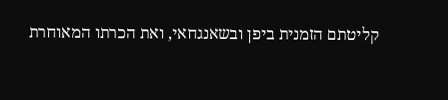קליטתם הזמנית ביפן ובשאנגחאי, ואת הכרתו המאוחרת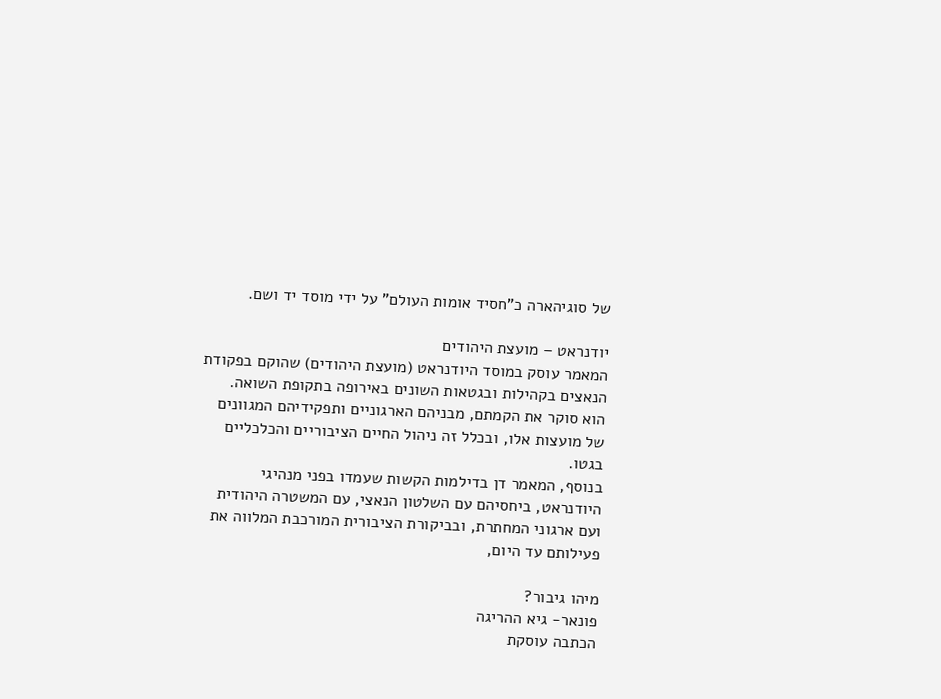של סוגיהארה כ”חסיד אומות העולם” על ידי מוסד יד ושם.

יודנראט – מועצת היהודים
המאמר עוסק במוסד היודנראט (מועצת היהודים) שהוקם בפקודת הנאצים בקהילות ובגטאות השונים באירופה בתקופת השואה.
הוא סוקר את הקמתם, מבניהם הארגוניים ותפקידיהם המגוונים של מועצות אלו, ובכלל זה ניהול החיים הציבוריים והכלכליים בגטו.
בנוסף, המאמר דן בדילמות הקשות שעמדו בפני מנהיגי היודנראט, ביחסיהם עם השלטון הנאצי, עם המשטרה היהודית ועם ארגוני המחתרת, ובביקורת הציבורית המורכבת המלווה את פעילותם עד היום,

מיהו גיבור?
פונאר- גיא ההריגה
הכתבה עוסקת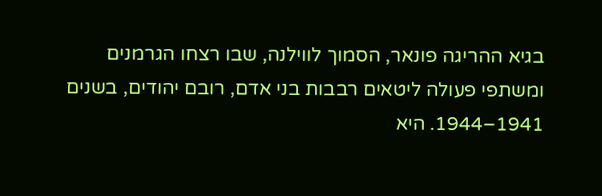בגיא ההריגה פונאר, הסמוך לווילנה, שבו רצחו הגרמנים ומשתפי פעולה ליטאים רבבות בני אדם, רובם יהודים, בשנים 1941–1944. היא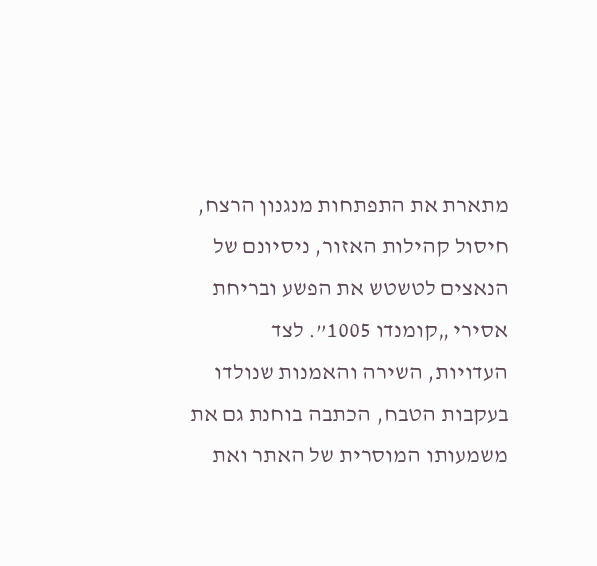מתארת את התפתחות מנגנון הרצח, חיסול קהילות האזור, ניסיונם של הנאצים לטשטש את הפשע ובריחת אסירי „קומנדו 1005”. לצד העדויות, השירה והאמנות שנולדו בעקבות הטבח, הכתבה בוחנת גם את משמעותו המוסרית של האתר ואת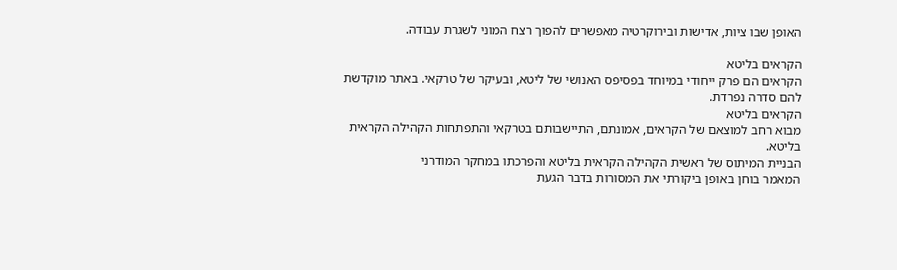האופן שבו ציות, אדישות ובירוקרטיה מאפשרים להפוך רצח המוני לשגרת עבודה.

הקראים בליטא
הקראים הם פרק ייחודי במיוחד בפסיפס האנושי של ליטא, ובעיקר של טרקאי. באתר מוקדשת להם סדרה נפרדת.
הקראים בליטא
מבוא רחב למוצאם של הקראים, אמונתם, התיישבותם בטרקאי והתפתחות הקהילה הקראית בליטא.
הבניית המיתוס של ראשית הקהילה הקראית בליטא והפרכתו במחקר המודרני
המאמר בוחן באופן ביקורתי את המסורות בדבר הגעת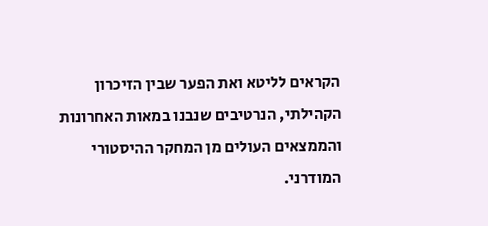הקראים לליטא ואת הפער שבין הזיכרון הקהילתי, הנרטיבים שנבנו במאות האחרונות והממצאים העולים מן המחקר ההיסטורי המודרני.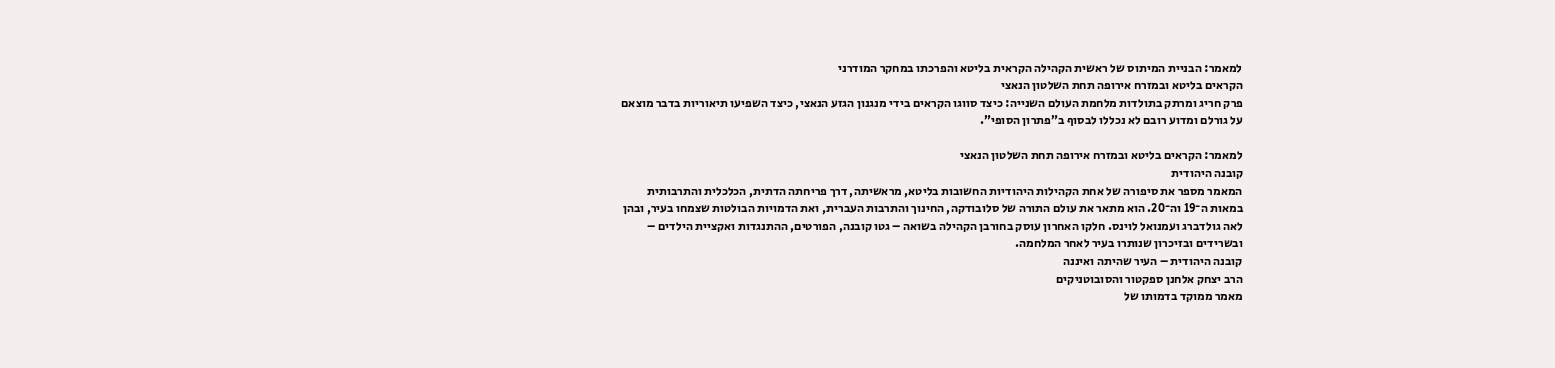למאמר: הבניית המיתוס של ראשית הקהילה הקראית בליטא והפרכתו במחקר המודרני
הקראים בליטא ובמזרח אירופה תחת השלטון הנאצי
פרק חריג ומרתק בתולדות מלחמת העולם השנייה: כיצד סווגו הקראים בידי מנגנון הגזע הנאצי, כיצד השפיעו תיאוריות בדבר מוצאם על גורלם ומדוע רובם לא נכללו לבסוף ב”פתרון הסופי”.

למאמר: הקראים בליטא ובמזרח אירופה תחת השלטון הנאצי
קובנה היהודית
המאמר מספר את סיפורה של אחת הקהילות היהודיות החשובות בליטא, מראשיתה, דרך פריחתה הדתית, הכלכלית והתרבותית במאות ה־19 וה־20. הוא מתאר את עולם התורה של סלובודקה, החינוך והתרבות העברית, ואת הדמויות הבולטות שצמחו בעיר, ובהן לאה גולדברג ועמנואל לוינס. חלקו האחרון עוסק בחורבן הקהילה בשואה – גטו קובנה, הפורטים, ההתנגדות ואקציית הילדים – ובשרידים ובזיכרון שנותרו בעיר לאחר המלחמה.
קובנה היהודית – העיר שהיתה ואיננה
הרב יצחק אלחנן ספקטור והסובוטניקים
מאמר ממוקד בדמותו של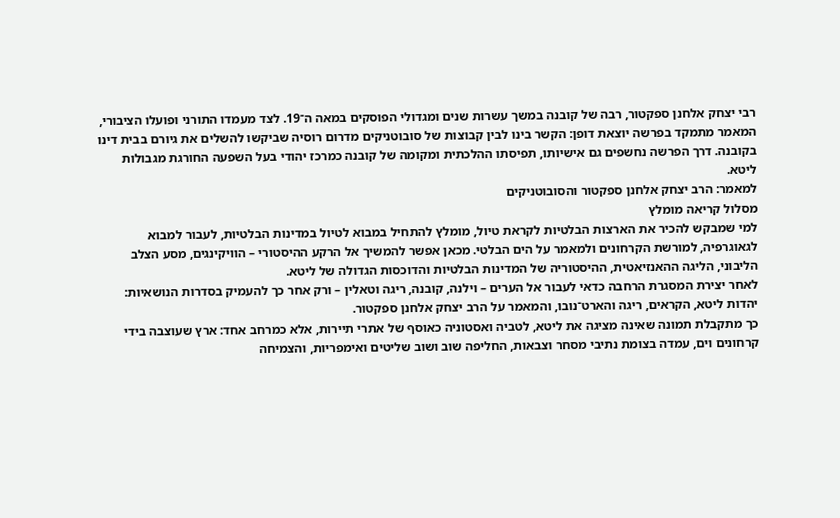רבי יצחק אלחנן ספקטור, רבה של קובנה במשך עשרות שנים ומגדולי הפוסקים במאה ה־19. לצד מעמדו התורני ופועלו הציבורי, המאמר מתמקד בפרשה יוצאת דופן: הקשר בינו לבין קבוצות של סובוטניקים מדרום רוסיה שביקשו להשלים את גיורם בבית דינו בקובנה. דרך הפרשה נחשפים גם אישיותו, תפיסתו ההלכתית ומקומה של קובנה כמרכז יהודי בעל השפעה החורגת מגבולות ליטא.
למאמר: הרב יצחק אלחנן ספקטור והסובוטניקים
מסלול קריאה מומלץ
למי שמבקש להכיר את הארצות הבלטיות לקראת טיול, מומלץ להתחיל במבוא לטיול במדינות הבלטיות, לעבור למבוא לגאוגרפיה, למורשת הקרחונים ולמאמר על הים הבלטי. מכאן אפשר להמשיך אל הרקע ההיסטורי – הוויקינגים, מסע הצלב הליבוני, הליגה ההאנזיאטית, ההיסטוריה של המדינות הבלטיות והדוכסות הגדולה של ליטא.
לאחר יצירת המסגרת הרחבה כדאי לעבור אל הערים – וילנה, קובנה, ריגה וטאלין – ורק אחר כך להעמיק בסדרות הנושאיות: יהדות ליטא, הקראים, ריגה והארט־נובו, והמאמר על הרב יצחק אלחנן ספקטור.
כך מתקבלת תמונה שאינה מציגה את ליטא, לטביה ואסטוניה כאוסף של אתרי תיירות, אלא כמרחב אחד: ארץ שעוצבה בידי קרחונים וים, עמדה בצומת נתיבי מסחר וצבאות, החליפה שוב ושוב שליטים ואימפריות, והצמיחה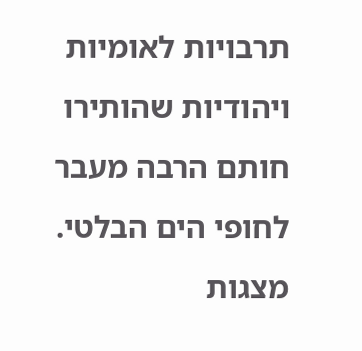תרבויות לאומיות ויהודיות שהותירו חותם הרבה מעבר לחופי הים הבלטי.
מצגות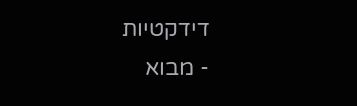דידקטיות
- מבוא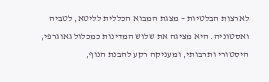לארצות הבלטיות – מצגת המבוא הכללית לליטא, לטביה ואסטוניה. היא מציגה את שלוש המדינות כמכלול גאוגרפי, היסטורי ותרבותי, ומעניקה רקע להבנת הנוף,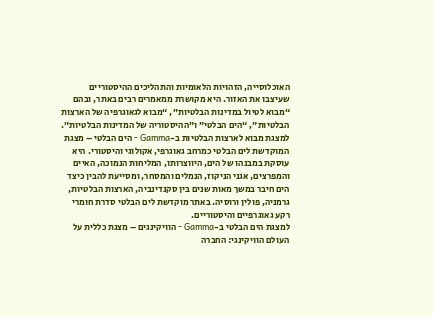האוכלוסייה, הזהויות הלאומיות והתהליכים ההיסטוריים שעיצבו את האזור. היא מקושרת ממאמרים רבים באתר, ובהם “מבוא לטיול במדינות הבלטיות”, “מבוא לגאוגרפיה של הארצות הבלטיות”, “הים הבלטי” ו”ההיסטוריה של המדינות הבלטיות”.
למצגת מבוא לארצות הבלטיות ב-Gamma - הים הבלטי – מצגת המוקדשת לים הבלטי כמרחב גאוגרפי, אקולוגי והיסטורי. היא עוסקת במבנהו של הים, היווצרותו, המליחות הנמוכה, האיים והמפרצים, אגני הניקוז, הנמלים והמסחר, ומסייעת להבין כיצד הים חיבר במשך מאות שנים בין סקנדינביה, הארצות הבלטיות, גרמניה, פולין ורוסיה. באתר מוקדשת לים הבלטי סדרת חומרי רקע גאוגרפיים והיסטוריים.
למצגת הים הבלטי ב-Gamma - הוויקינגים – מצגת כללית על העולם הוויקינגי: החברה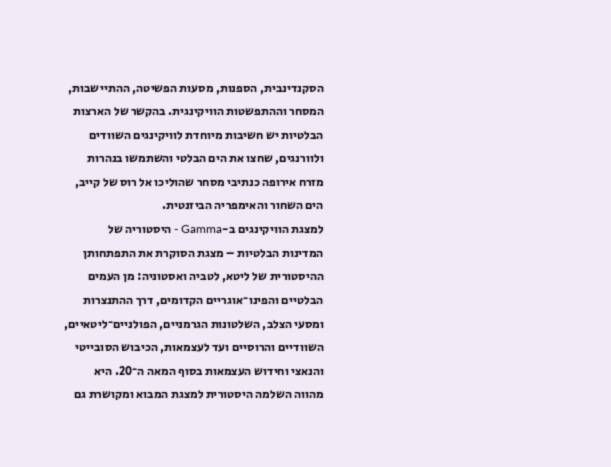הסקנדינבית, הספנות, מסעות הפשיטה, ההתיישבות, המסחר וההתפשטות הוויקינגית. בהקשר של הארצות הבלטיות יש חשיבות מיוחדת לוויקינגים השוודים ולוורנגים, שחצו את הים הבלטי והשתמשו בנהרות מזרח אירופה כנתיבי מסחר שהוליכו אל רוס של קייב, הים השחור והאימפריה הביזנטית.
למצגת הוויקינגים ב-Gamma - היסטוריה של המדינות הבלטיות – מצגת הסוקרת את התפתחותן ההיסטורית של ליטא, לטביה ואסטוניה: מן העמים הבלטיים והפינו־אוגריים הקדומים, דרך ההתנצרות ומסעי הצלב, השלטונות הגרמניים, הפולניים־ליטאיים, השוודיים והרוסיים ועד לעצמאות, הכיבוש הסובייטי והנאצי וחידוש העצמאות בסוף המאה ה־20. היא מהווה השלמה היסטורית למצגת המבוא ומקושרת גם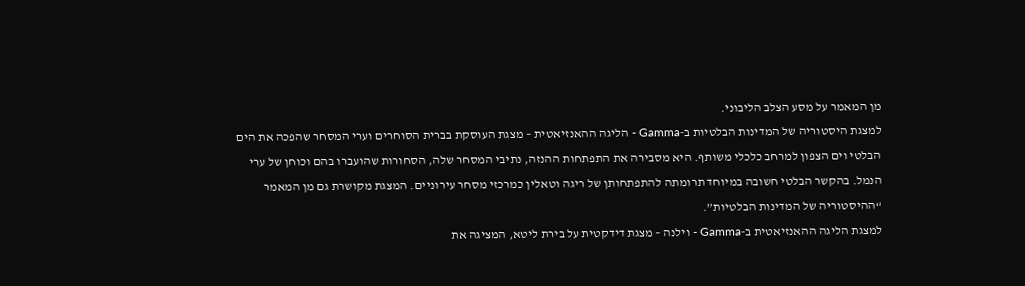מן המאמר על מסע הצלב הליבוני.
למצגת היסטוריה של המדינות הבלטיות ב-Gamma - הליגה ההאנזיאטית – מצגת העוסקת בברית הסוחרים וערי המסחר שהפכה את הים הבלטי וים הצפון למרחב כלכלי משותף. היא מסבירה את התפתחות ההנזה, נתיבי המסחר שלה, הסחורות שהועברו בהם וכוחן של ערי הנמל. בהקשר הבלטי חשובה במיוחד תרומתה להתפתחותן של ריגה וטאלין כמרכזי מסחר עירוניים. המצגת מקושרת גם מן המאמר “ההיסטוריה של המדינות הבלטיות”.
למצגת הליגה ההאנזיאטית ב-Gamma - וילנה – מצגת דידקטית על בירת ליטא, המציגה את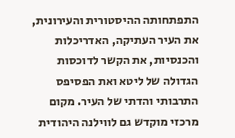התפתחותה ההיסטורית והעירונית, את העיר העתיקה, האדריכלות והכנסיות, את הקשר לדוכסות הגדולה של ליטא ואת הפסיפס התרבותי והדתי של העיר. מקום מרכזי מוקדש גם לווילנה היהודית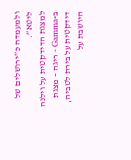ולמעמדה כ”ירושלים של ליטא”.
למצגת הדידקטית על וילנה ב-Gamma - ריגה – מצגת דידקטית על בירת לטביה, היושבת על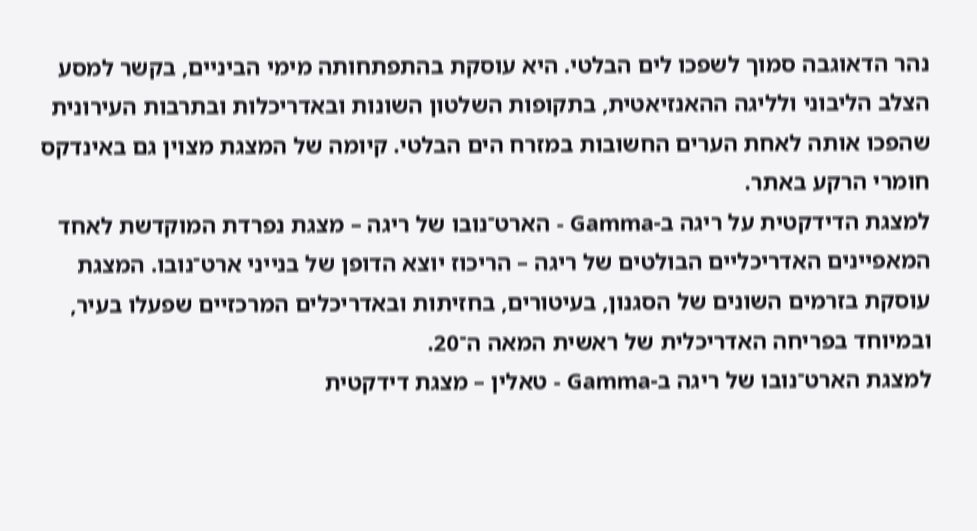נהר הדאוגבה סמוך לשפכו לים הבלטי. היא עוסקת בהתפתחותה מימי הביניים, בקשר למסע הצלב הליבוני ולליגה ההאנזיאטית, בתקופות השלטון השונות ובאדריכלות ובתרבות העירונית שהפכו אותה לאחת הערים החשובות במזרח הים הבלטי. קיומה של המצגת מצוין גם באינדקס חומרי הרקע באתר.
למצגת הדידקטית על ריגה ב-Gamma - הארט־נובו של ריגה – מצגת נפרדת המוקדשת לאחד המאפיינים האדריכליים הבולטים של ריגה – הריכוז יוצא הדופן של בנייני ארט־נובו. המצגת עוסקת בזרמים השונים של הסגנון, בעיטורים, בחזיתות ובאדריכלים המרכזיים שפעלו בעיר, ובמיוחד בפריחה האדריכלית של ראשית המאה ה־20.
למצגת הארט־נובו של ריגה ב-Gamma - טאלין – מצגת דידקטית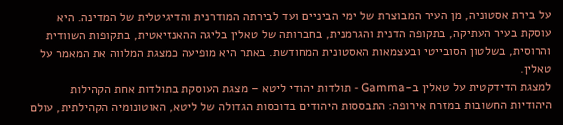על בירת אסטוניה, מן העיר המבוצרת של ימי הביניים ועד לבירתה המודרנית והדיגיטלית של המדינה. היא עוסקת בעיר העתיקה, בתקופה הדנית והגרמנית, בחברותה של טאלין בליגה ההאנזיאטית, בתקופות השוודית והרוסית, בשלטון הסובייטי ובעצמאות האסטונית המחודשת. באתר היא מופיעה כמצגת המלווה את המאמר על טאלין.
למצגת הדידקטית על טאלין ב-Gamma - תולדות יהודי ליטא – מצגת העוסקת בתולדות אחת הקהילות היהודיות החשובות במזרח אירופה: התבססות היהודים בדוכסות הגדולה של ליטא, האוטונומיה הקהילתית, עולם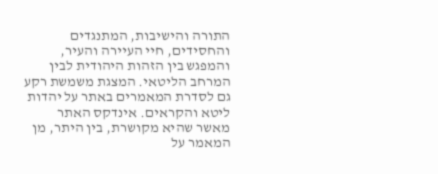התורה והישיבות, המתנגדים והחסידים, חיי העיירה והעיר, והמפגש בין הזהות היהודית לבין המרחב הליטאי. המצגת משמשת רקע גם לסדרת המאמרים באתר על יהדות ליטא והקראים. אינדקס האתר מאשר שהיא מקושרת, בין היתר, מן המאמר על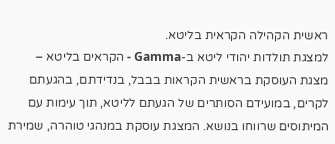ראשית הקהילה הקראית בליטא.
למצגת תולדות יהודי ליטא ב-Gamma - הקראים בליטא – מצגת העוסקת בראשית הקראות בבבל, בנדידתם, בהגעתם לקרים, במועידם הסותרים של הגעתם לליטא, תוך עימות עם המיתוסים שרווחו בנושא. המצגת עוסקת במנהגי טוהרה, שמירת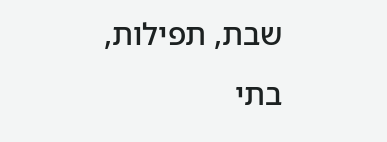שבת, תפילות, בתי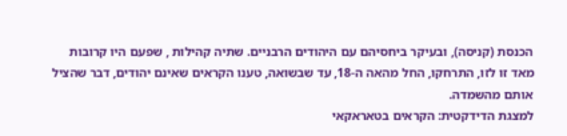הכנסת (קניסה), ובעיקר ביחסיהם עם היהודים הרבניים. שתיה קהילות , שפעם היו קרובות מאד זו לזו, התרחקו, החל מהאה ה-18, עד שבשואה, טענו הקראים שאינם יהודים, דבר שהציל אותם מהשמדה.
למצגת הדידקטית: הקראים בטאראקאי